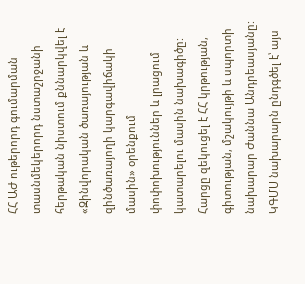ՀՀ ԱԺ ութերորդ գումարման տասնմեկերորդ նստաշրջանի հերթական նիստում քննարկվել է «Զինվորական ծառայության և զինծառայողի կարգավիճակի մասին» օրենքում փոփոխություններ և լրացում կատարելու մասին նախագիծը: Հարցը զեկուցել է ՀՀ կրթության, գիտության, մշակույթի և սպորտի նախարար Ժաննա Անդրեասյանը:
ԿԳՄՍ նախարարն ընդգծել է՝ այս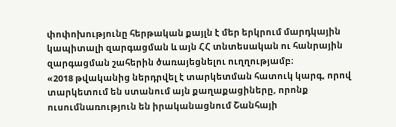փոփոխությունը հերթական քայլն է մեր երկրում մարդկային կապիտալի զարգացման և այն ՀՀ տնտեսական ու հանրային զարգացման շահերին ծառայեցնելու ուղղությամբ։
«2018 թվականից ներդրվել է տարկետման հատուկ կարգ, որով տարկետում են ստանում այն քաղաքացիները, որոնք ուսումնառություն են իրականացնում Շանհայի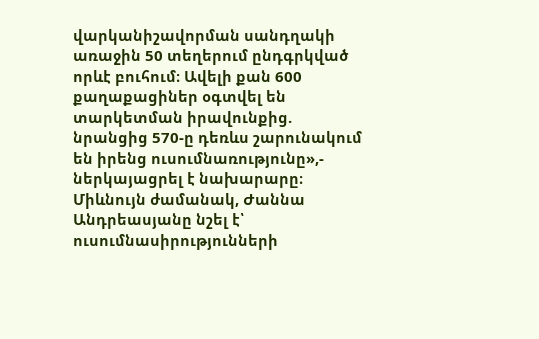վարկանիշավորման սանդղակի առաջին 50 տեղերում ընդգրկված որևէ բուհում։ Ավելի քան 600 քաղաքացիներ օգտվել են տարկետման իրավունքից. նրանցից 570-ը դեռևս շարունակում են իրենց ուսումնառությունը»,- ներկայացրել է նախարարը։
Միևնույն ժամանակ, Ժաննա Անդրեասյանը նշել է՝ ուսումնասիրությունների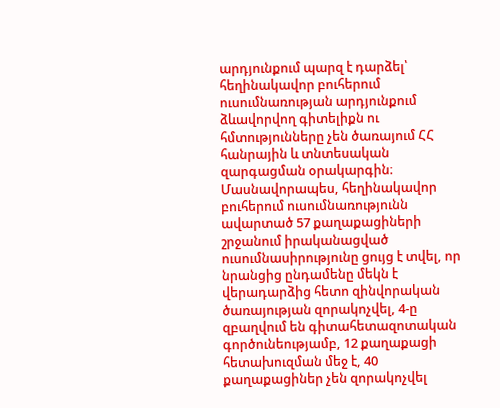արդյունքում պարզ է դարձել՝ հեղինակավոր բուհերում ուսումնառության արդյունքում ձևավորվող գիտելիքն ու հմտությունները չեն ծառայում ՀՀ հանրային և տնտեսական զարգացման օրակարգին։ Մասնավորապես, հեղինակավոր բուհերում ուսումնառությունն ավարտած 57 քաղաքացիների շրջանում իրականացված ուսումնասիրությունը ցույց է տվել, որ նրանցից ընդամենը մեկն է վերադարձից հետո զինվորական ծառայության զորակոչվել, 4-ը զբաղվում են գիտահետազոտական գործունեությամբ, 12 քաղաքացի հետախուզման մեջ է, 40 քաղաքացիներ չեն զորակոչվել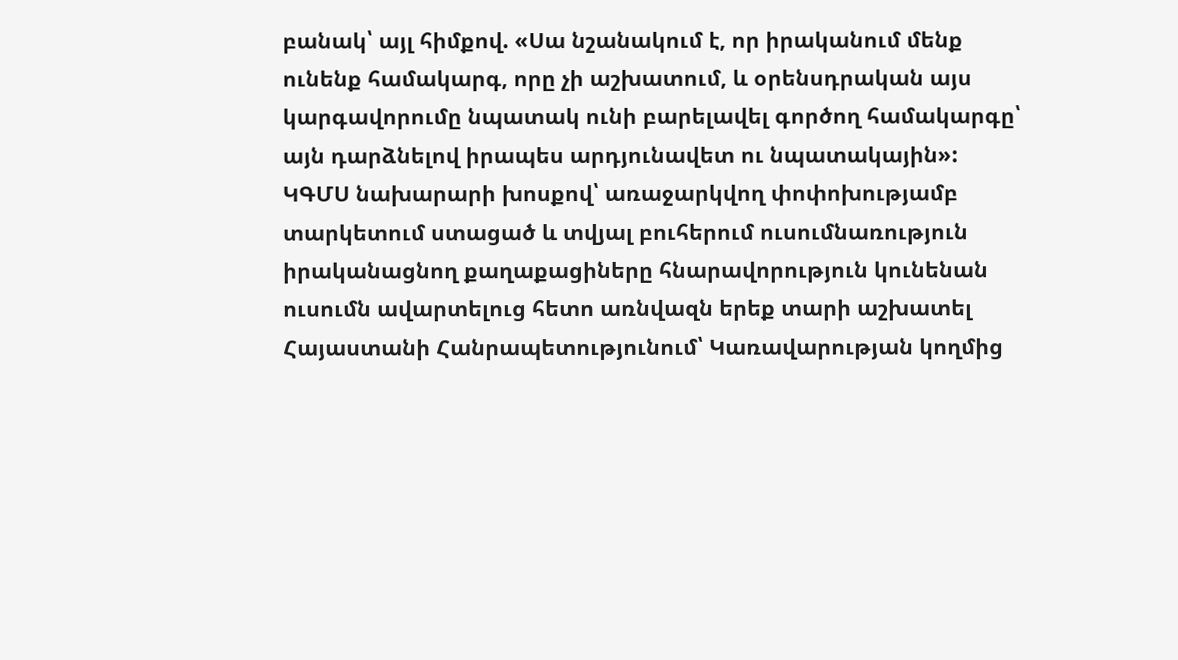բանակ՝ այլ հիմքով. «Սա նշանակում է, որ իրականում մենք ունենք համակարգ, որը չի աշխատում, և օրենսդրական այս կարգավորումը նպատակ ունի բարելավել գործող համակարգը՝ այն դարձնելով իրապես արդյունավետ ու նպատակային»:
ԿԳՄՍ նախարարի խոսքով՝ առաջարկվող փոփոխությամբ տարկետում ստացած և տվյալ բուհերում ուսումնառություն իրականացնող քաղաքացիները հնարավորություն կունենան ուսումն ավարտելուց հետո առնվազն երեք տարի աշխատել Հայաստանի Հանրապետությունում՝ Կառավարության կողմից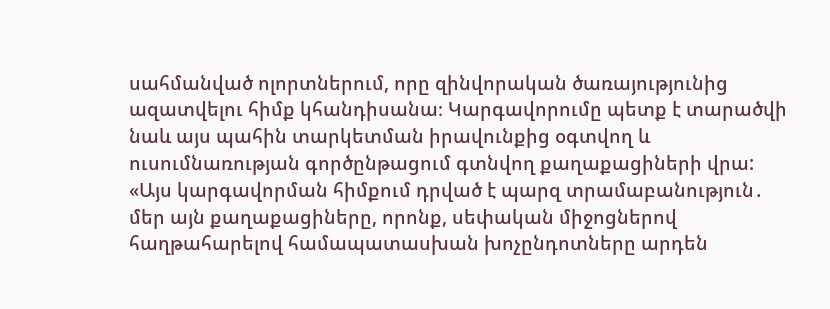սահմանված ոլորտներում, որը զինվորական ծառայությունից ազատվելու հիմք կհանդիսանա։ Կարգավորումը պետք է տարածվի նաև այս պահին տարկետման իրավունքից օգտվող և ուսումնառության գործընթացում գտնվող քաղաքացիների վրա:
«Այս կարգավորման հիմքում դրված է պարզ տրամաբանություն․ մեր այն քաղաքացիները, որոնք, սեփական միջոցներով հաղթահարելով համապատասխան խոչընդոտները արդեն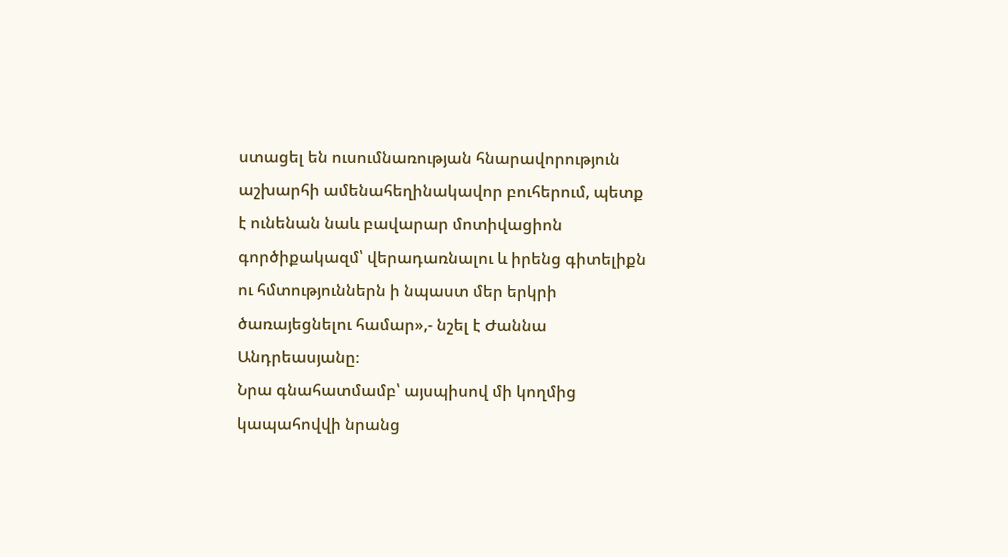ստացել են ուսումնառության հնարավորություն աշխարհի ամենահեղինակավոր բուհերում, պետք է ունենան նաև բավարար մոտիվացիոն գործիքակազմ՝ վերադառնալու և իրենց գիտելիքն ու հմտություններն ի նպաստ մեր երկրի ծառայեցնելու համար»,- նշել է Ժաննա Անդրեասյանը։
Նրա գնահատմամբ՝ այսպիսով մի կողմից կապահովվի նրանց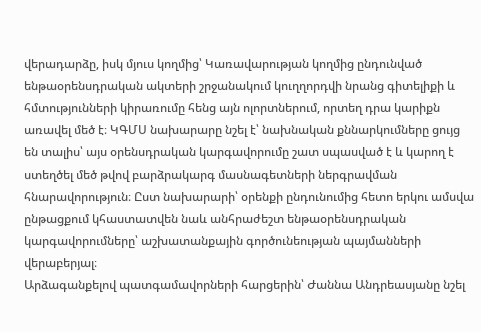վերադարձը, իսկ մյուս կողմից՝ Կառավարության կողմից ընդունված ենթաօրենսդրական ակտերի շրջանակում կուղղորդվի նրանց գիտելիքի և հմտությունների կիրառումը հենց այն ոլորտներում, որտեղ դրա կարիքն առավել մեծ է։ ԿԳՄՍ նախարարը նշել է՝ նախնական քննարկումները ցույց են տալիս՝ այս օրենսդրական կարգավորումը շատ սպասված է և կարող է ստեղծել մեծ թվով բարձրակարգ մասնագետների ներգրավման հնարավորություն։ Ըստ նախարարի՝ օրենքի ընդունումից հետո երկու ամսվա ընթացքում կհաստատվեն նաև անհրաժեշտ ենթաօրենսդրական կարգավորումները՝ աշխատանքային գործունեության պայմանների վերաբերյալ։
Արձագանքելով պատգամավորների հարցերին՝ Ժաննա Անդրեասյանը նշել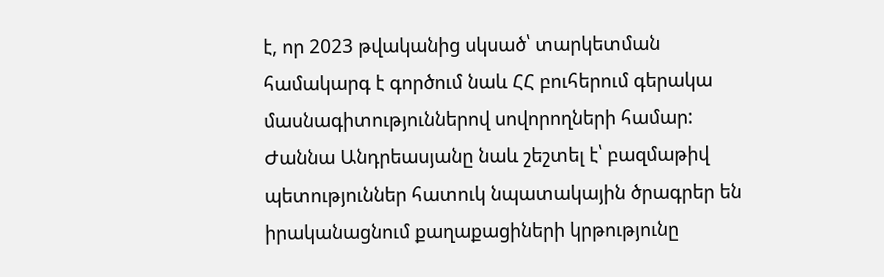է, որ 2023 թվականից սկսած՝ տարկետման համակարգ է գործում նաև ՀՀ բուհերում գերակա մասնագիտություններով սովորողների համար:
Ժաննա Անդրեասյանը նաև շեշտել է՝ բազմաթիվ պետություններ հատուկ նպատակային ծրագրեր են իրականացնում քաղաքացիների կրթությունը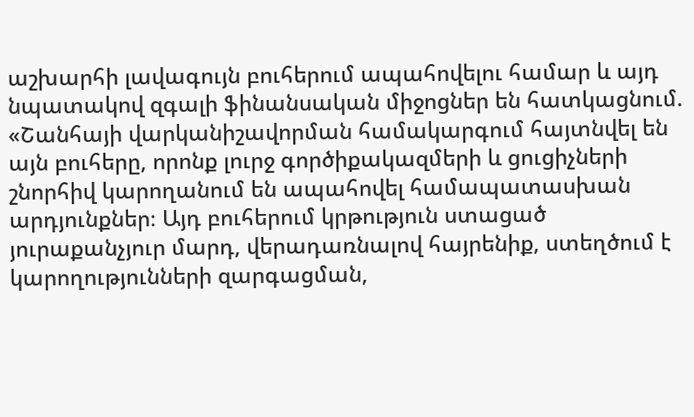աշխարհի լավագույն բուհերում ապահովելու համար և այդ նպատակով զգալի ֆինանսական միջոցներ են հատկացնում. «Շանհայի վարկանիշավորման համակարգում հայտնվել են այն բուհերը, որոնք լուրջ գործիքակազմերի և ցուցիչների շնորհիվ կարողանում են ապահովել համապատասխան արդյունքներ։ Այդ բուհերում կրթություն ստացած յուրաքանչյուր մարդ, վերադառնալով հայրենիք, ստեղծում է կարողությունների զարգացման,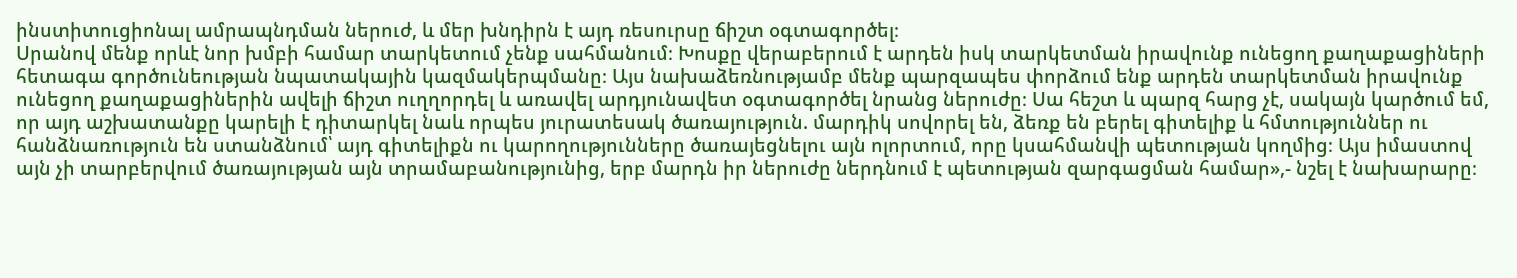ինստիտուցիոնալ ամրապնդման ներուժ, և մեր խնդիրն է այդ ռեսուրսը ճիշտ օգտագործել։
Սրանով մենք որևէ նոր խմբի համար տարկետում չենք սահմանում։ Խոսքը վերաբերում է արդեն իսկ տարկետման իրավունք ունեցող քաղաքացիների հետագա գործունեության նպատակային կազմակերպմանը։ Այս նախաձեռնությամբ մենք պարզապես փորձում ենք արդեն տարկետման իրավունք ունեցող քաղաքացիներին ավելի ճիշտ ուղղորդել և առավել արդյունավետ օգտագործել նրանց ներուժը։ Սա հեշտ և պարզ հարց չէ, սակայն կարծում եմ, որ այդ աշխատանքը կարելի է դիտարկել նաև որպես յուրատեսակ ծառայություն. մարդիկ սովորել են, ձեռք են բերել գիտելիք և հմտություններ ու հանձնառություն են ստանձնում՝ այդ գիտելիքն ու կարողությունները ծառայեցնելու այն ոլորտում, որը կսահմանվի պետության կողմից։ Այս իմաստով այն չի տարբերվում ծառայության այն տրամաբանությունից, երբ մարդն իր ներուժը ներդնում է պետության զարգացման համար»,- նշել է նախարարը։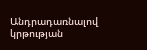Անդրադառնալով կրթության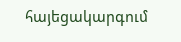հայեցակարգում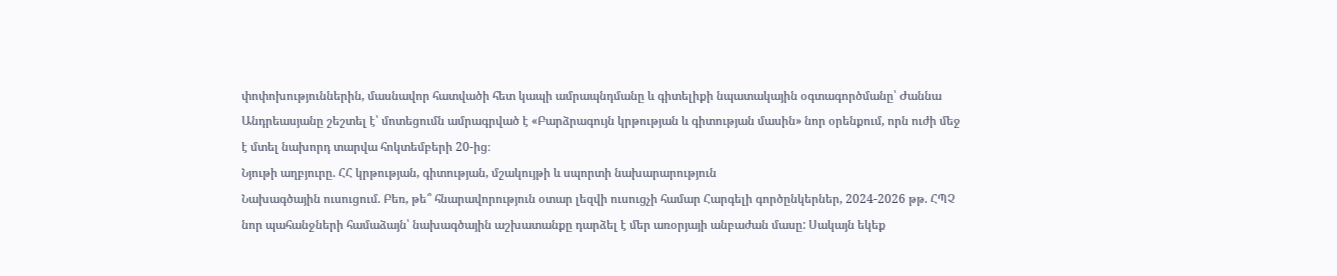փոփոխություններին, մասնավոր հատվածի հետ կապի ամրապնդմանը և գիտելիքի նպատակային օգտագործմանը՝ Ժաննա Անդրեասյանը շեշտել է՝ մոտեցումն ամրագրված է «Բարձրագույն կրթության և գիտության մասին» նոր օրենքում, որն ուժի մեջ է մտել նախորդ տարվա հոկտեմբերի 20-ից։
Նյութի աղբյուրը. ՀՀ կրթության, գիտության, մշակույթի և սպորտի նախարարություն
Նախագծային ուսուցում. Բեռ, թե՞ հնարավորություն օտար լեզվի ուսուցչի համար Հարգելի գործընկերներ, 2024-2026 թթ. ՀՊՉ նոր պահանջների համաձայն՝ նախագծային աշխատանքը դարձել է մեր առօրյայի անբաժան մասը: Սակայն եկեք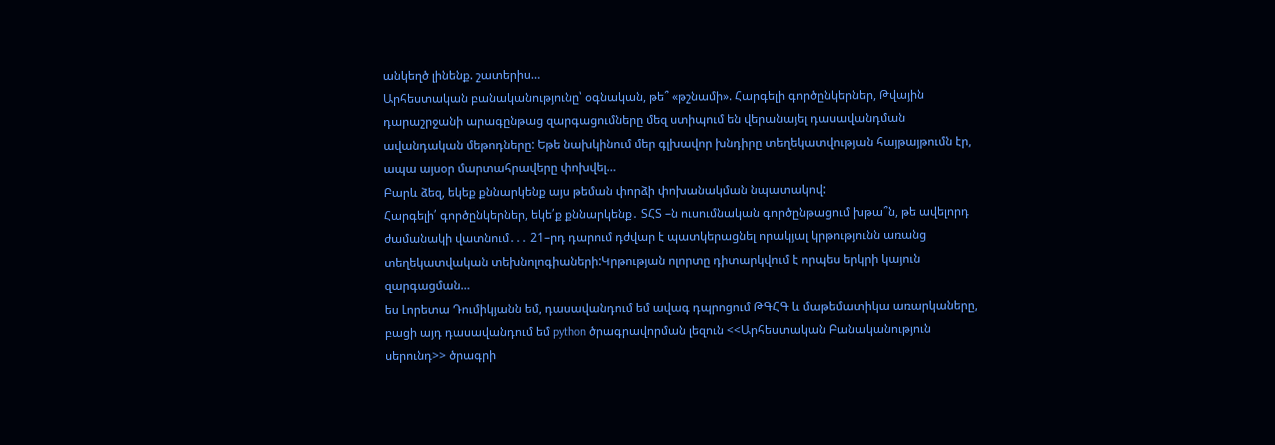անկեղծ լինենք. շատերիս…
Արհեստական բանականությունը՝ օգնական, թե՞ «թշնամի». Հարգելի գործընկերներ, Թվային դարաշրջանի արագընթաց զարգացումները մեզ ստիպում են վերանայել դասավանդման ավանդական մեթոդները: Եթե նախկինում մեր գլխավոր խնդիրը տեղեկատվության հայթայթումն էր, ապա այսօր մարտահրավերը փոխվել…
Բարև ձեզ, եկեք քննարկենք այս թեման փորձի փոխանակման նպատակով:
Հարգելի՛ գործընկերներ, եկե՛ք քննարկենք․ ՏՀՏ –ն ուսումնական գործընթացում խթա՞ն, թե ավելորդ ժամանակի վատնում․․․ 21–րդ դարում դժվար է պատկերացնել որակյալ կրթությունն առանց տեղեկատվական տեխնոլոգիաների:Կրթության ոլորտը դիտարկվում է որպես երկրի կայուն զարգացման…
ես Լորետա Դումիկյանն եմ, դասավանդում եմ ավագ դպրոցում ԹԳՀԳ և մաթեմատիկա առարկաները, բացի այդ դասավանդում եմ python ծրագրավորման լեզուն <<Արհեստական Բանականություն սերունդ>> ծրագրի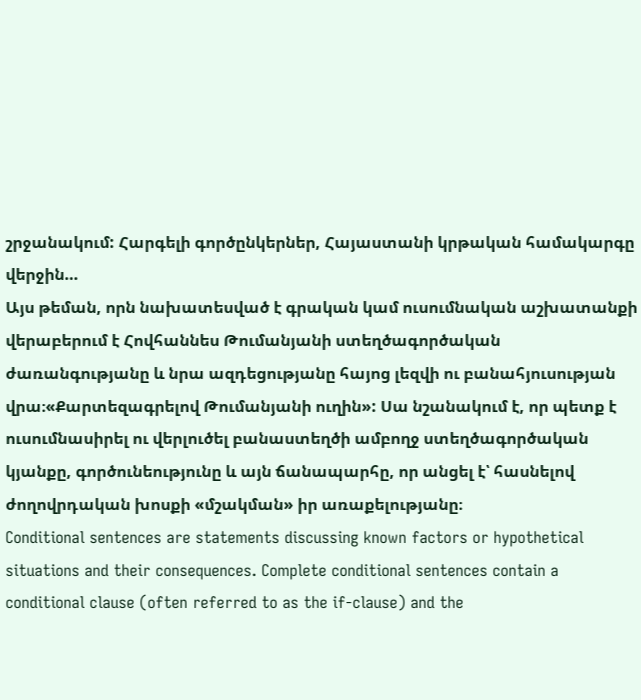շրջանակում: Հարգելի գործընկերներ, Հայաստանի կրթական համակարգը վերջին…
Այս թեման, որն նախատեսված է գրական կամ ուսումնական աշխատանքի վերաբերում է Հովհաննես Թումանյանի ստեղծագործական ժառանգությանը և նրա ազդեցությանը հայոց լեզվի ու բանահյուսության վրա։«Քարտեզագրելով Թումանյանի ուղին»: Սա նշանակում է, որ պետք է ուսումնասիրել ու վերլուծել բանաստեղծի ամբողջ ստեղծագործական կյանքը, գործունեությունը և այն ճանապարհը, որ անցել է՝ հասնելով ժողովրդական խոսքի «մշակման» իր առաքելությանը։
Conditional sentences are statements discussing known factors or hypothetical situations and their consequences. Complete conditional sentences contain a conditional clause (often referred to as the if-clause) and the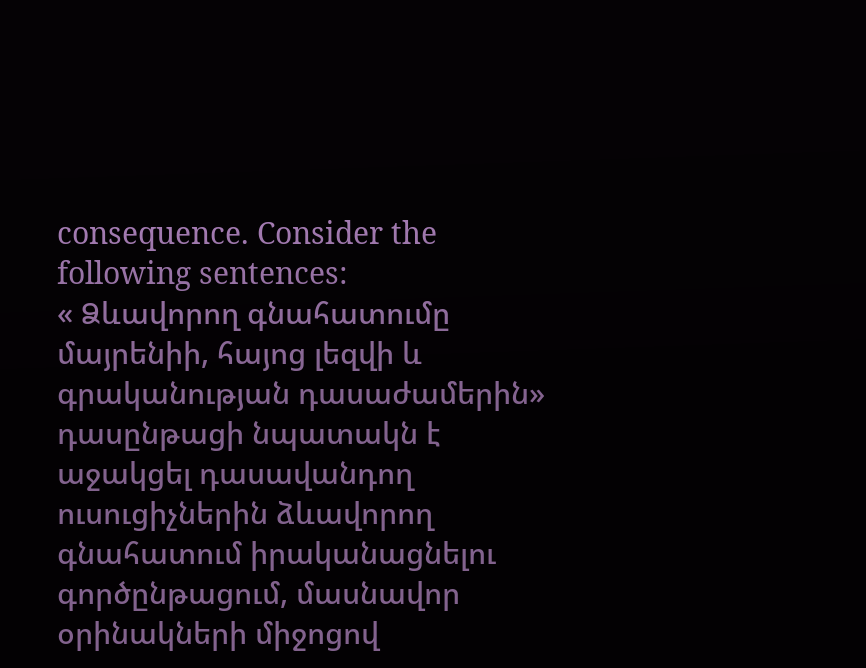consequence. Consider the following sentences:
« Ձևավորող գնահատումը մայրենիի, հայոց լեզվի և գրականության դասաժամերին» դասընթացի նպատակն է աջակցել դասավանդող ուսուցիչներին ձևավորող գնահատում իրականացնելու գործընթացում, մասնավոր օրինակների միջոցով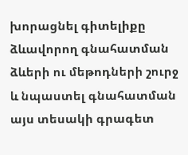խորացնել գիտելիքը ձևավորող գնահատման ձևերի ու մեթոդների շուրջ և նպաստել գնահատման այս տեսակի գրագետ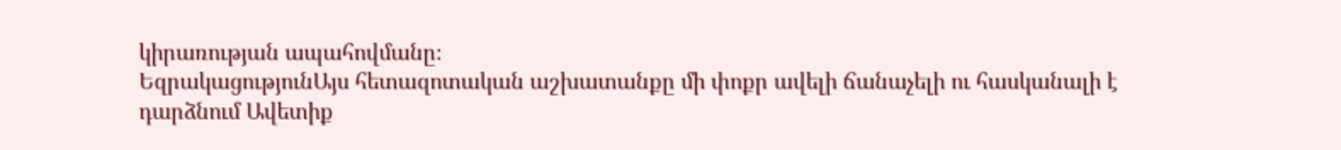կիրառության ապահովմանը։
ԵզրակացությունԱյս հետազոտական աշխատանքը մի փոքր ավելի ճանաչելի ու հասկանալի է դարձնում Ավետիք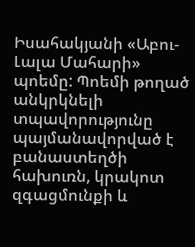Իսահակյանի «Աբու-Լալա Մահարի» պոեմը: Պոեմի թողած անկրկնելի տպավորությունը պայմանավորված է բանաստեղծի հախուռն, կրակոտ զգացմունքի և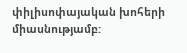փիլիսոփայական խոհերի միասնությամբ: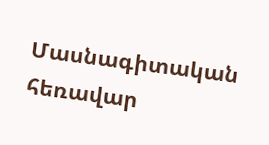Մասնագիտական հեռավար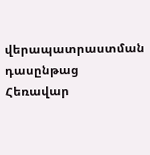վերապատրաստման դասընթաց
Հեռավար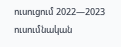ուսուցում 2022—2023 ուսումնական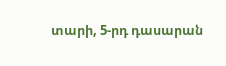տարի, 5-րդ դասարան